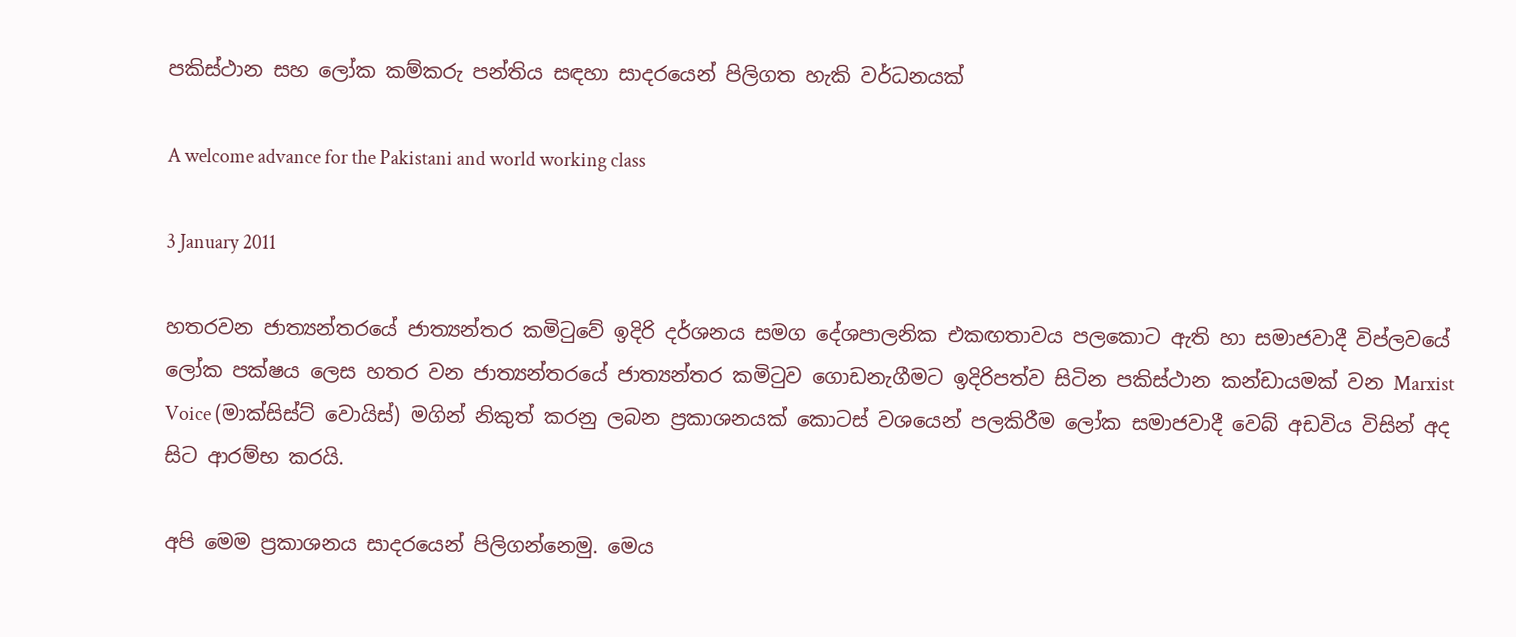පකිස්ථාන සහ ලෝක කම්කරු පන්තිය සඳහා සාදරයෙන් පිලිගත හැකි වර්ධනයක්

A welcome advance for the Pakistani and world working class

3 January 2011

හතරවන ජාත්‍යන්තරයේ ජාත්‍යන්තර කමිටුවේ ඉදිරි දර්ශනය සමග දේශපාලනික එකඟතාවය පලකොට ඇති හා සමාජවාදී විප්ලවයේ ලෝක පක්ෂය ලෙස හතර වන ජාත්‍යන්තරයේ ජාත්‍යන්තර කමිටුව ගොඩනැගීමට ඉදිරිපත්ව සිටින පකිස්ථාන කන්ඩායමක් වන Marxist Voice (මාක්සිස්ට් වොයිස්) මගින් නිකුත් කරනු ලබන ප්‍රකාශනයක් කොටස් වශයෙන් පලකිරීම ලෝක සමාජවාදී වෙබ් අඩවිය විසින් අද සිට ආරම්භ කරයි.

අපි මෙම ප්‍රකාශනය සාදරයෙන් පිලිගන්නෙමු. මෙය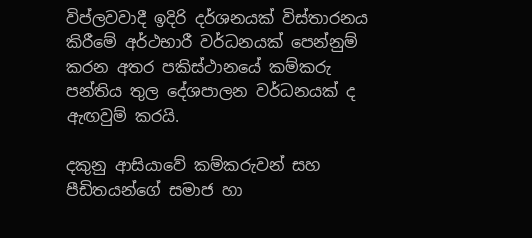විප්ලවවාදී ඉදිරි දර්ශනයක් විස්තාරනය කිරීමේ අර්ථභාරී වර්ධනයක් පෙන්නුම් කරන අතර පකිස්ථානයේ කම්කරු පන්තිය තුල දේශපාලන වර්ධනයක් ද ඇඟවුම් කරයි.

දකුනු ආසියාවේ කම්කරුවන් සහ පීඩිතයන්ගේ සමාජ හා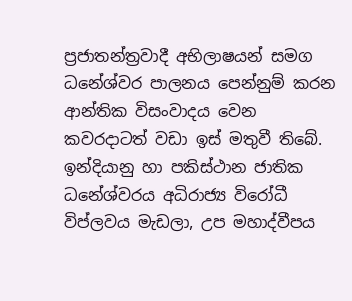ප්‍රජාතන්ත්‍රවාදී අභිලාෂයන් සමග ධනේශ්වර පාලනය පෙන්නුම් කරන ආන්තික විසංවාදය වෙන කවරදාටත් වඩා ඉස් මතුවී තිබේ. ඉන්දියානු හා පකිස්ථාන ජාතික ධනේශ්වරය අධිරාජ්‍ය විරෝධී විප්ලවය මැඩලා, උප මහාද්වීපය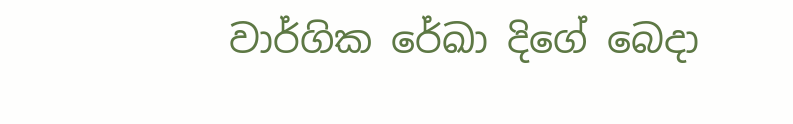වාර්ගික රේඛා දිගේ බෙදා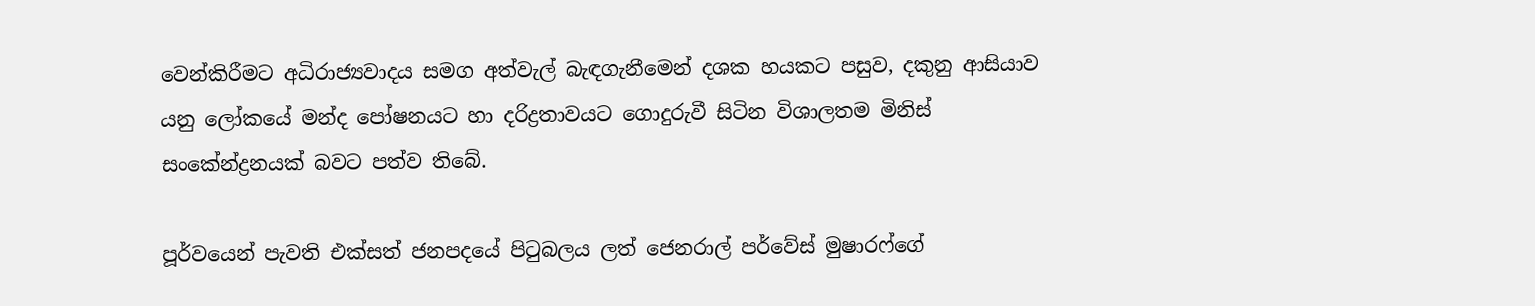වෙන්කිරීමට අධිරාජ්‍යවාදය සමග අත්වැල් බැඳගැනීමෙන් දශක හයකට පසුව, දකුනු ආසියාව යනු ලෝකයේ මන්ද පෝෂනයට හා දරිද්‍රතාවයට ගොදුරුවී සිටින විශාලතම මිනිස් සංකේන්ද්‍රනයක් බවට පත්ව තිබේ.

පූර්වයෙන් පැවති එක්සත් ජනපදයේ පිටුබලය ලත් ජෙනරාල් පර්වේස් මුෂාරෆ්ගේ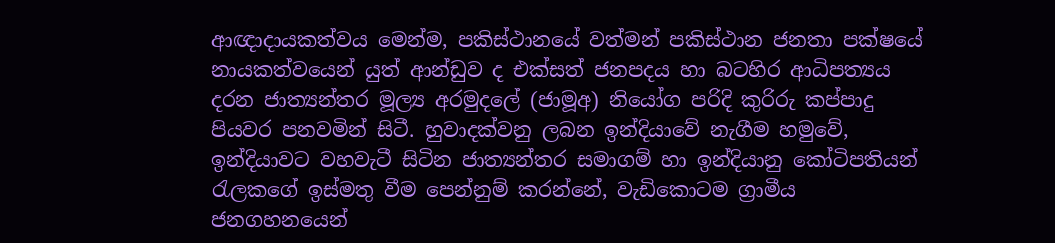ආඥාදායකත්වය මෙන්ම, පකිස්ථානයේ වත්මන් පකිස්ථාන ජනතා පක්ෂයේ නායකත්වයෙන් යුත් ආන්ඩුව ද එක්සත් ජනපදය හා බටහිර ආධිපත්‍යය දරන ජාත්‍යන්තර මූල්‍ය අරමුදලේ (ජාමූඅ) නියෝග පරිදි කුරිරු කප්පාදු පියවර පනවමින් සිටී. හුවාදක්වනු ලබන ඉන්දියාවේ නැගීම හමුවේ, ඉන්දියාවට වහවැටී සිටින ජාත්‍යන්තර සමාගම් හා ඉන්දියානු කෝටිපතියන් රැලකගේ ඉස්මතු වීම පෙන්නුම් කරන්නේ, වැඩිකොටම ග්‍රාමීය ජනගහනයෙන්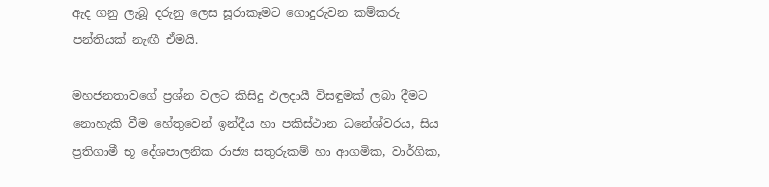ඇද ගනු ලැබූ දරුනු ලෙස සූරාකෑමට ගොදුරුවන කම්කරු පන්තියක් නැඟී ඒමයි.

මහජනතාවගේ ප්‍රශ්න වලට කිසිදු ඵලදායී විසඳුමක් ලබා දීමට නොහැකි වීම හේතුවෙන් ඉන්දීය හා පකිස්ථාන ධනේශ්වරය, සිය ප්‍රතිගාමී භූ දේශපාලනික රාජ්‍ය සතුරුකම් හා ආගමික, වාර්ගික,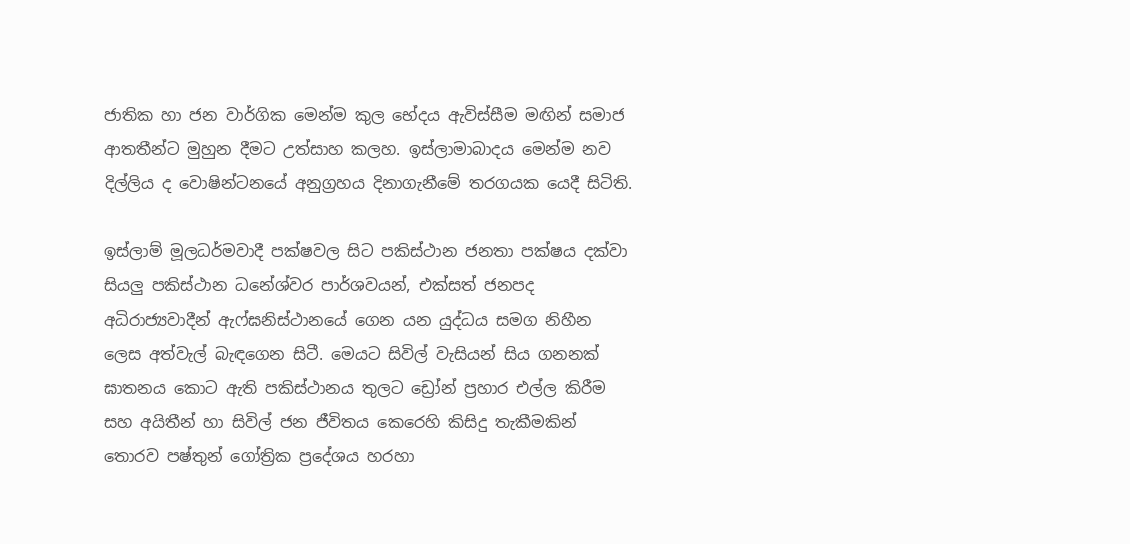ජාතික හා ජන වාර්ගික මෙන්ම කුල භේදය ඇවිස්සීම මඟින් සමාජ ආතතීන්ට මුහුන දීමට උත්සාහ කලහ. ඉස්ලාමාබාදය මෙන්ම නව දිල්ලිය ද වොෂින්ටනයේ අනුග්‍රහය දිනාගැනීමේ තරගයක යෙදී සිටිති.

ඉස්ලාම් මූලධර්මවාදී පක්ෂවල සිට පකිස්ථාන ජනතා පක්ෂය දක්වා සියලු පකිස්ථාන ධනේශ්වර පාර්ශවයන්, එක්සත් ජනපද අධිරාජ්‍යවාදීන් ඇෆ්ඝනිස්ථානයේ ගෙන යන යුද්ධය සමග නිහීන ලෙස අත්වැල් බැඳගෙන සිටී. මෙයට සිවිල් වැසියන් සිය ගනනක් ඝාතනය කොට ඇති පකිස්ථානය තුලට ඩ්‍රෝන් ප්‍රහාර එල්ල කිරීම සහ අයිතීන් හා සිවිල් ජන ජීවිතය කෙරෙහි කිසිදු තැකීමකින් තොරව පෂ්තුන් ගෝත්‍රික ප්‍රදේශය හරහා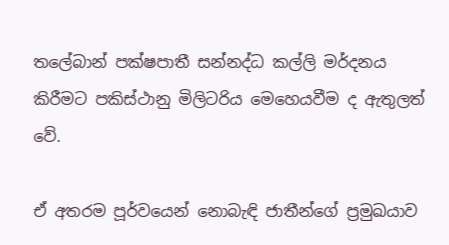තලේබාන් පක්ෂපාතී සන්නද්ධ කල්ලි මර්දනය කිරීමට පකිස්ථානු මිලිටරිය මෙහෙයවීම ද ඇතුලත් වේ.

ඒ අතරම පූර්වයෙන් නොබැඳි ජාතීන්ගේ ප්‍රමුඛයාව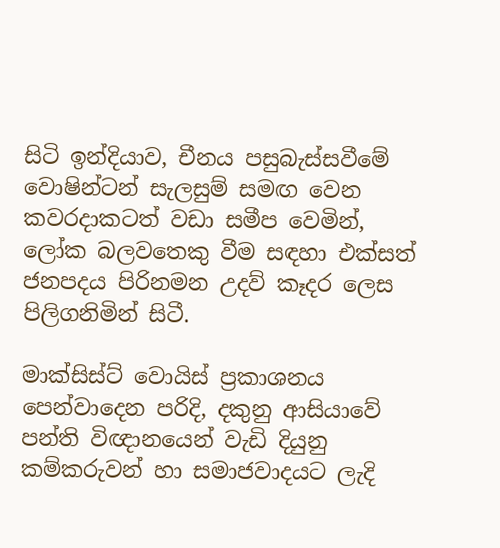සිටි ඉන්දියාව, චීනය පසුබැස්සවීමේ වොෂින්ටන් සැලසුම් සමඟ වෙන කවරදාකටත් වඩා සමීප වෙමින්, ලෝක බලවතෙකු වීම සඳහා එක්සත් ජනපදය පිරිනමන උදව් කෑදර ලෙස පිලිගනිමින් සිටී.

මාක්සිස්ට් වොයිස් ප්‍රකාශනය පෙන්වාදෙන පරිදි, දකුනු ආසියාවේ පන්ති විඥානයෙන් වැඩි දියුනු කම්කරුවන් හා සමාජවාදයට ලැදි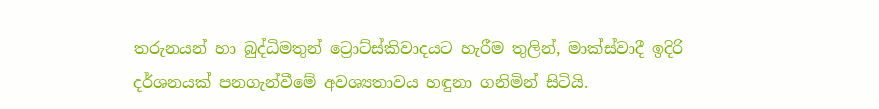තරුනයන් හා බුද්ධිමතුන් ට්‍රොට්ස්කිවාදයට හැරීම තුලින්, මාක්ස්වාදී ඉදිරි දර්ශනයක් පනගැන්වීමේ අවශ්‍යතාවය හඳුනා ගනිමින් සිටියි.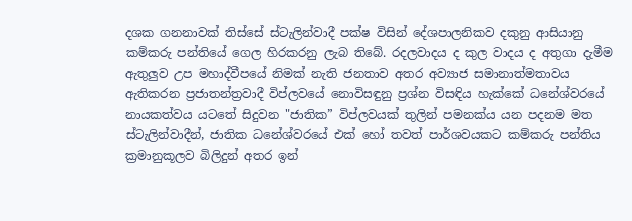දශක ගනනාවක් තිස්සේ ස්ටැලින්වාදී පක්ෂ විසින් දේශපාලනිකව දකුනු ආසියානු කම්කරු පන්තියේ ගෙල හිරකරනු ලැබ තිබේ. රදලවාදය ද කුල වාදය ද අතුගා දැමීම ඇතුලුව උප මහාද්වීපයේ නිමක් නැති ජනතාව අතර අව්‍යාජ සමානාත්මතාවය ඇතිකරන ප්‍රජාතන්ත්‍රවාදී විප්ලවයේ නොවිසඳුනු ප්‍රශ්න විසඳිය හැක්කේ ධනේශ්වරයේ නායකත්වය යටතේ සිදුවන "ජාතික” විප්ලවයක් තුලින් පමනක්ය යන පදනම මත ස්ටැලින්වාදීන්, ජාතික ධනේශ්වරයේ එක් හෝ තවත් පාර්ශවයකට කම්කරු පන්තිය ක්‍රමානුකූලව බිලිදුන් අතර ඉන්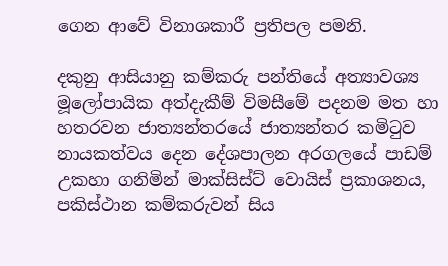ගෙන ආවේ විනාශකාරී ප්‍රතිපල පමනි.

දකුනු ආසියානු කම්කරු පන්තියේ අත්‍යාවශ්‍ය මූලෝපායික අත්දැකීම් විමසීමේ පදනම මත හා හතරවන ජාත්‍යන්තරයේ ජාත්‍යන්තර කමිටුව නායකත්වය දෙන දේශපාලන අරගලයේ පාඩම් උකහා ගනිමින් මාක්සිස්ට් වොයිස් ප්‍රකාශනය, පකිස්ථාන කම්කරුවන් සිය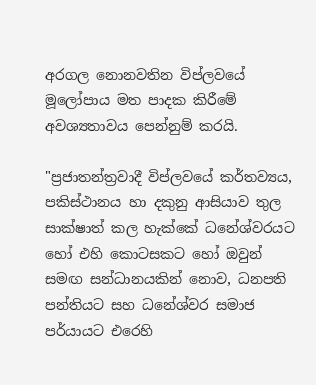අරගල නොනවතින විප්ලවයේ මූලෝපාය මත පාදක කිරීමේ අවශ්‍යතාවය පෙන්නුම් කරයි.

"ප්‍රජාතන්ත්‍රවාදී විප්ලවයේ කර්තව්‍යය, පකිස්ථානය හා දකුනු ආසියාව තුල සාක්ෂාත් කල හැක්කේ ධනේශ්වරයට හෝ එහි කොටසකට හෝ ඔවුන් සමඟ සන්ධානයකින් නොව, ධනපති පන්තියට සහ ධනේශ්වර සමාජ පර්යායට එරෙහි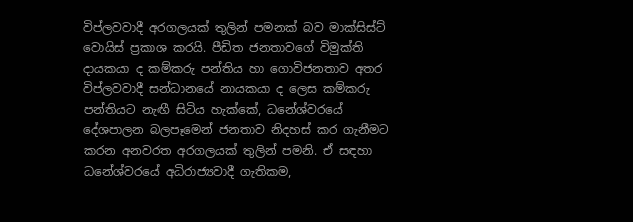විප්ලවවාදී අරගලයක් තුලින් පමනක් බව මාක්සිස්ට් වොයිස් ප්‍රකාශ කරයි. පීඩිත ජනතාවගේ විමුක්ති දායකයා ද කම්කරු පන්තිය හා ගොවිජනතාව අතර විප්ලවවාදී සන්ධානයේ නායකයා ද ලෙස කම්කරු පන්තියට නැඟී සිටිය හැක්කේ, ධනේශ්වරයේ දේශපාලන බලපෑමෙන් ජනතාව නිදහස් කර ගැනීමට කරන අනවරත අරගලයක් තුලින් පමනි. ඒ සඳහා ධනේශ්වරයේ අධිරාජ්‍යවාදී ගැතිකම,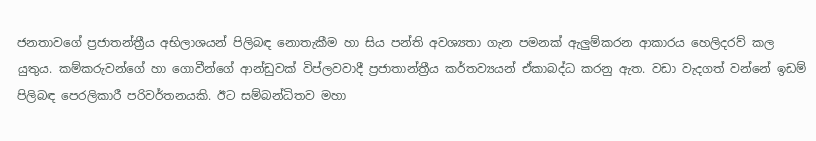ජනතාවගේ ප්‍රජාතන්ත්‍රීය අභිලාශයන් පිලිබඳ නොතැකීම හා සිය පන්ති අවශ්‍යතා ගැන පමනක් ඇලුම්කරන ආකාරය හෙලිදරව් කල යුතුය. කම්කරුවන්ගේ හා ගොවීන්ගේ ආන්ඩුවක් විප්ලවවාදී ප්‍රජාතාන්ත්‍රීය කර්තව්‍යයන් ඒකාබද්ධ කරනු ඇත. වඩා වැදගත් වන්නේ ඉඩම් පිලිබඳ පෙරලිකාරී පරිවර්තනයකි. ඊට සම්බන්ධිතව මහා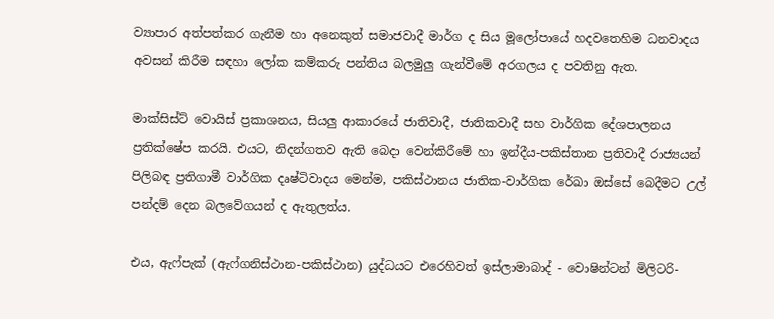ව්‍යාපාර අත්පත්කර ගැනීම හා අනෙකුත් සමාජවාදී මාර්ග ද සිය මූලෝපායේ හදවතෙහිම ධනවාදය අවසන් කිරීම සඳහා ලෝක කම්කරු පන්තිය බලමුලු ගැන්වීමේ අරගලය ද පවතිනු ඇත.

මාක්සිස්ට් වොයිස් ප්‍රකාශනය, සියලු ආකාරයේ ජාතිවාදී, ජාතිකවාදී සහ වාර්ගික දේශපාලනය ප්‍රතික්ෂේප කරයි. එයට, නිදන්ගතව ඇති බෙදා වෙන්කිරීමේ හා ඉන්දීය-පකිස්තාන ප්‍රතිවාදී රාජ්‍යයන් පිලිබඳ ප්‍රතිගාමී වාර්ගික දෘෂ්ටිවාදය මෙන්ම, පකිස්ථානය ජාතික-වාර්ගික රේඛා ඔස්සේ බෙදීමට උල් පන්දම් දෙන බලවේගයන් ද ඇතුලත්ය.

එය, ඇෆ්පැක් (ඇෆ්ගනිස්ථාන-පකිස්ථාන) යුද්ධයට එරෙහිවත් ඉස්ලාමාබාද් - වොෂින්ටන් මිලිටරි-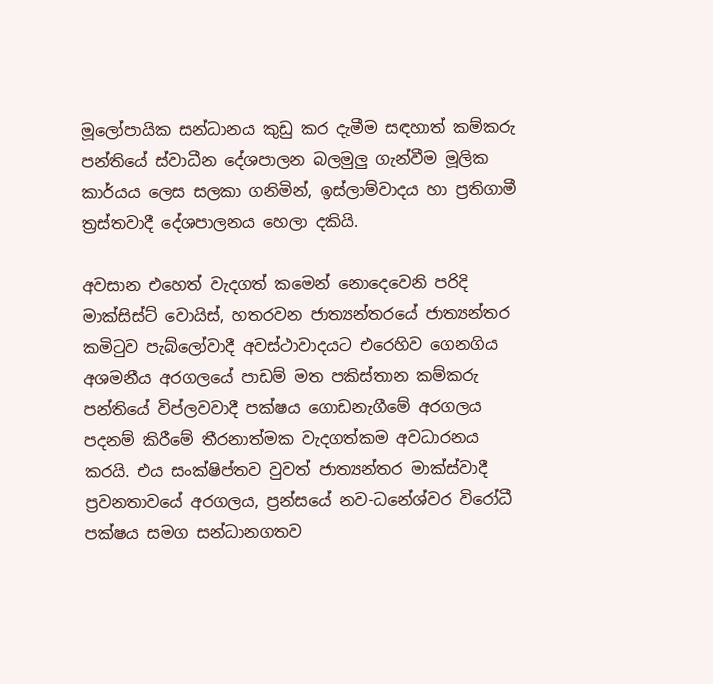මූලෝපායික සන්ධානය කුඩු කර දැමීම සඳහාත් කම්කරු පන්තියේ ස්වාධීන දේශපාලන බලමුලු ගැන්වීම මූලික කාර්යය ලෙස සලකා ගනිමින්, ඉස්ලාම්වාදය හා ප්‍රතිගාමී ත්‍රස්තවාදී දේශපාලනය හෙලා දකියි.

අවසාන එහෙත් වැදගත් කමෙන් නොදෙවෙනි පරිදි මාක්සිස්ට් වොයිස්, හතරවන ජාත්‍යන්තරයේ ජාත්‍යන්තර කමිටුව පැබ්ලෝවාදී අවස්ථාවාදයට එරෙහිව ගෙනගිය අශමනීය අරගලයේ පාඩම් මත පකිස්තාන කම්කරු පන්තියේ විප්ලවවාදී පක්ෂය ගොඩනැගීමේ අරගලය පදනම් කිරීමේ තීරනාත්මක වැදගත්කම අවධාරනය කරයි. එය සංක්ෂිප්තව වුවත් ජාත්‍යන්තර මාක්ස්වාදී ප්‍රවනතාවයේ අරගලය, ප්‍රන්සයේ නව-ධනේශ්වර විරෝධී පක්ෂය සමග සන්ධානගතව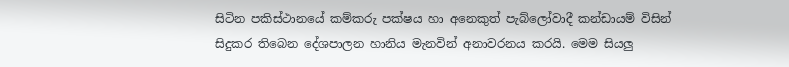සිටින පකිස්ථානයේ කම්කරු පක්ෂය හා අනෙකුත් පැබ්ලෝවාදී කන්ඩායම් විසින් සිදුකර තිබෙන දේශපාලන හානිය මැනවින් අනාවරනය කරයි. මෙම සියලු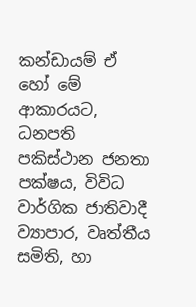කන්ඩායම් ඒ හෝ මේ ආකාරයට, ධනපති පකිස්ථාන ජනතා පක්ෂය, විවිධ වාර්ගික ජාතිවාදී ව්‍යාපාර, වෘත්තීය සමිති, හා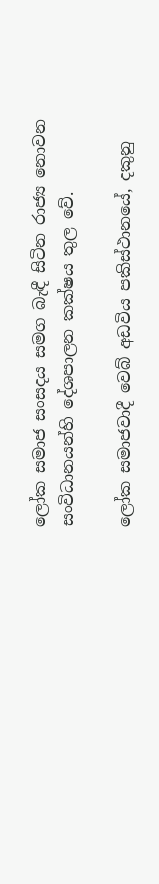ලෝක සමාජ සංසදය සමග බැඳී සිටින රාජ්‍ය නොවන සංවිධානයන්හි දේශපාලන කක්ෂය තුල වේ.

ලෝක සමාජවාදී වෙබ් අඩවිය පකිස්ථානයේ, දකුනු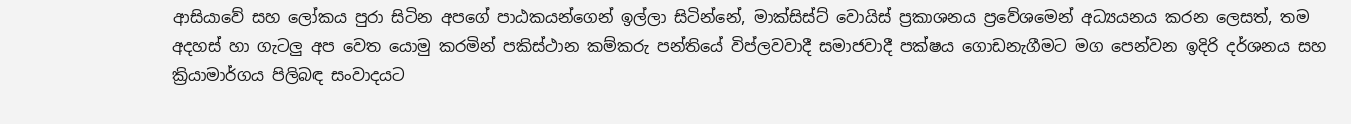ආසියාවේ සහ ලෝකය පුරා සිටින අපගේ පාඨකයන්ගෙන් ඉල්ලා සිටින්නේ, මාක්සිස්ට් වොයිස් ප්‍රකාශනය ප්‍රවේශමෙන් අධ්‍යයනය කරන ලෙසත්, තම අදහස් හා ගැටලු අප වෙත යොමු කරමින් පකිස්ථාන කම්කරු පන්තියේ විප්ලවවාදී සමාජවාදී පක්ෂය ගොඩනැගීමට මග පෙන්වන ඉදිරි දර්ශනය සහ ක්‍රියාමාර්ගය පිලිබඳ සංවාදයට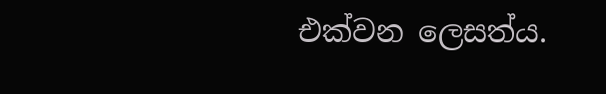එක්වන ලෙසත්ය.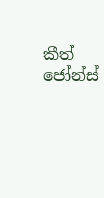කීත් ජෝන්ස්